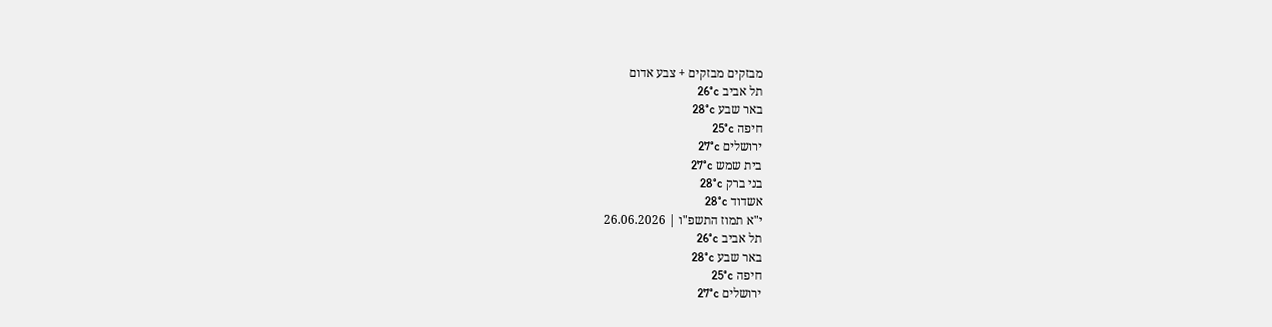מבזקים מבזקים + צבע אדום
תל אביב 26°c
באר שבע 28°c
חיפה 25°c
ירושלים 27°c
בית שמש 27°c
בני ברק 28°c
אשדוד 28°c
י"א תמוז התשפ"ו | 26.06.2026
תל אביב 26°c
באר שבע 28°c
חיפה 25°c
ירושלים 27°c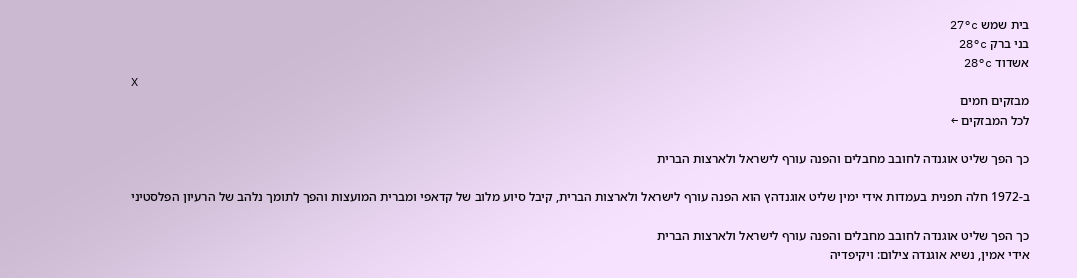בית שמש 27°c
בני ברק 28°c
אשדוד 28°c
X
מבזקים חמים
לכל המבזקים ←

כך הפך שליט אוגנדה לחובב מחבלים והפנה עורף לישראל ולארצות הברית

ב-1972 חלה תפנית בעמדות אידי ימין שליט אוגנדהץ הוא הפנה עורף לישראל ולארצות הברית, קיבל סיוע מלוב של קדאפי ומברית המועצות והפך לתומך נלהב של הרעיון הפלסטיני

כך הפך שליט אוגנדה לחובב מחבלים והפנה עורף לישראל ולארצות הברית
אידי אמין, נשיא אוגנדה צילום: ויקיפדיה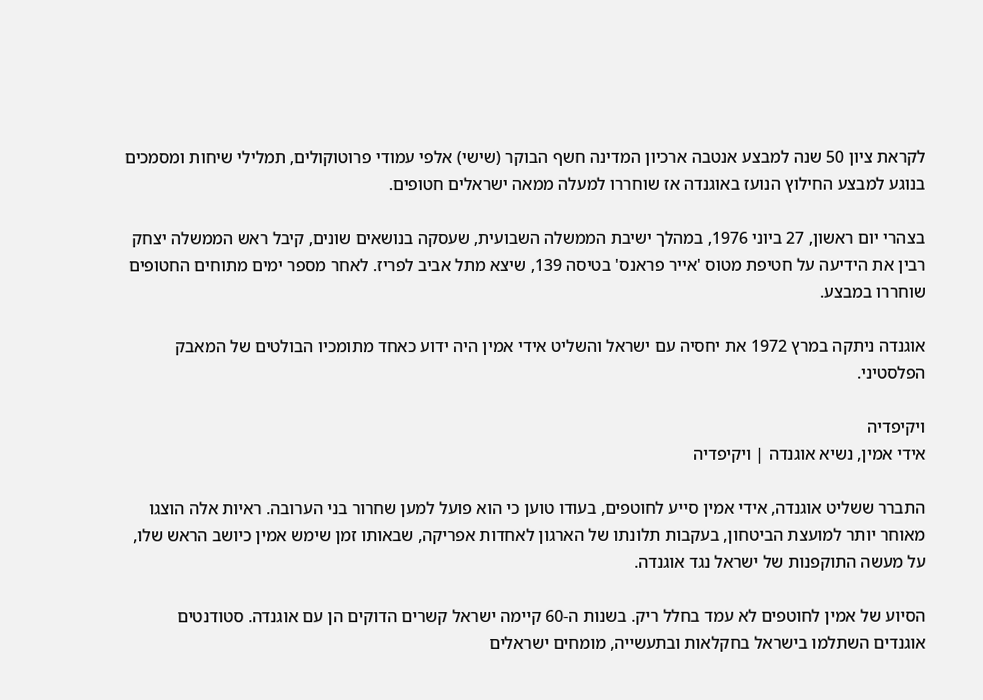לקראת ציון 50 שנה למבצע אנטבה ארכיון המדינה חשף הבוקר (שישי) אלפי עמודי פרוטוקולים, תמלילי שיחות ומסמכים בנוגע למבצע החילוץ הנועז באוגנדה אז שוחררו למעלה ממאה ישראלים חטופים.

בצהרי יום ראשון, 27 ביוני 1976, במהלך ישיבת הממשלה השבועית, שעסקה בנושאים שונים, קיבל ראש הממשלה יצחק רבין את הידיעה על חטיפת מטוס 'אייר פראנס' בטיסה 139, שיצא מתל אביב לפריז. לאחר מספר ימים מתוחים החטופים שוחררו במבצע.

אוגנדה ניתקה במרץ 1972 את יחסיה עם ישראל והשליט אידי אמין היה ידוע כאחד מתומכיו הבולטים של המאבק הפלסטיני.

ויקיפדיה
אידי אמין, נשיא אוגנדה | ויקיפדיה

התברר ששליט אוגנדה, אידי אמין סייע לחוטפים, בעודו טוען כי הוא פועל למען שחרור בני הערובה. ראיות אלה הוצגו מאוחר יותר למועצת הביטחון, בעקבות תלונתו של הארגון לאחדות אפריקה, שבאותו זמן שימש אמין כיושב הראש שלו, על מעשה התוקפנות של ישראל נגד אוגנדה.

הסיוע של אמין לחוטפים לא עמד בחלל ריק. בשנות ה-60 קיימה ישראל קשרים הדוקים הן עם אוגנדה. סטודנטים אוגנדים השתלמו בישראל בחקלאות ובתעשייה, מומחים ישראלים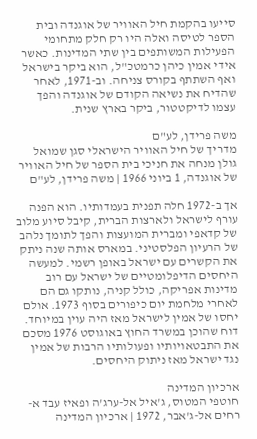סייעו בהקמת חיל האוויר של אוגנדה ובית הספר לטיסה ואלה היו רק חלק מתחומי הפעילות המשותפים בין שתי המדינות. כאשר אידי אמין כיהן כרמטכ"ל, הוא ביקר בישראל ואף השתתף בקורס צניחה. וב-1971, לאחר שהדיח את נשיאה הקודם של אוגנדה והפך עצמו לדיקטטור, ביקר בארץ שנית.

משה פרידן, לע"ם
מדריך של חיל האוויר הישראלי סגן שמואל גולן מנחה את חניכי בית הספר של חיל האוויר של אוגנדה, 1 ביוני 1966 | משה פרידן, לע"ם

אך ב-1972 חלה תפנית בעמדותיו. הוא הפנה עורף לישראל ולארצות הברית, קיבל סיוע מלוב של קדאפי ומברית המועצות והפך לתומך נלהב של הרעיון הפלסטיני. במארס אותה שנה ניתק את הקשרים עם ישראל באופן רשמי. למעשה היחסים הדיפלומטיים של ישראל עם רוב מדינות אפריקה, כולל קניה, נותקו גם הם לאחרי מלחמת יום כיפורים בסוף 1973. אולם יחסו של אמין לישראל מאז היה עוין במיוחד. דוח שהוכן במשרד החוץ באוגוסט 1976 מסכם את התבטאויותיו ופעולותיו הרבות של אמין נגד ישראל מאז ניתוק היחסים.

ארכיון המדינה
חוטפי המטוס, ג'איל אל-ערג'ה ופאיז עבד א-רחים אל-ג'אבר, 1972 | ארכיון המדינה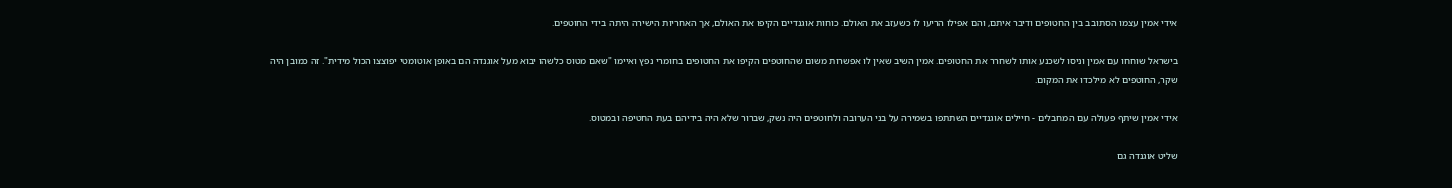אידי אמין עצמו הסתובב בין החטופים ודיבר איתם, והם אפילו הריעו לו כשעזב את האולם. כוחות אוגנדיים הקיפו את האולם, אך האחריות הישירה היתה בידי החוטפים.

בישראל שוחחו עם אמין וניסו לשכנע אותו לשחרר את החטופים. אמין השיב שאין לו אפשרות משום שהחוטפים הקיפו את החטופים בחומרי נפץ ואיימו "שאם מטוס כלשהו יבוא מעל אוגנדה הם באופן אוטומטי יפוצצו הכול מידית". זה כמובן היה שקר, החוטפים לא מילכדו את המקום.

אידי אמין שיתף פעולה עם המחבלים - חיילים אוגנדיים השתתפו בשמירה על בני הערובה ולחוטפים היה נשק, שברור שלא היה בידיהם בעת החטיפה ובמטוס.

שליט אוגנדה גם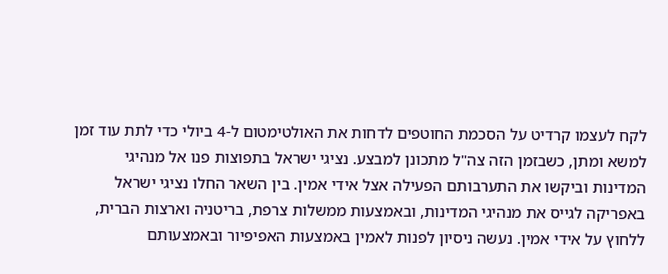לקח לעצמו קרדיט על הסכמת החוטפים לדחות את האולטימטום ל-4 ביולי כדי לתת עוד זמן למשא ומתן, כשבזמן הזה צה"ל מתכונן למבצע. נציגי ישראל בתפוצות פנו אל מנהיגי המדינות וביקשו את התערבותם הפעילה אצל אידי אמין. בין השאר החלו נציגי ישראל באפריקה לגייס את מנהיגי המדינות, ובאמצעות ממשלות צרפת, בריטניה וארצות הברית, ללחוץ על אידי אמין. נעשה ניסיון לפנות לאמין באמצעות האפיפיור ובאמצעותם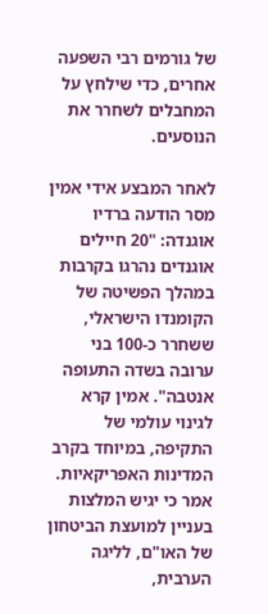של גורמים רבי השפעה אחרים, כדי שילחץ על המחבלים לשחרר את הנוסעים.

לאחר המבצע אידי אמין מסר הודעה ברדיו אוגנדה: "20 חיילים אוגנדים נהרגו בקרבות במהלך הפשיטה של הקומנדו הישראלי, ששחרר כ-100 בני ערובה בשדה התעופה אנטבה". אמין קרא לגינוי עולמי של התקיפה, במיוחד בקרב המדינות האפריקאיות. אמר כי יגיש המלצות בעניין למועצת הביטחון של האו"ם, לליגה הערבית,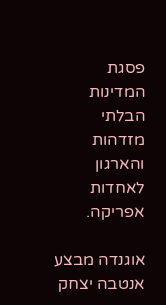פסגת המדינות הבלתי מזדהות והארגון לאחדות אפריקה.

אוגנדה מבצע אנטבה יצחק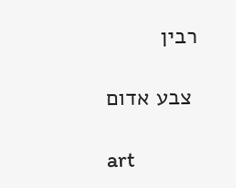רבין

 צבע אדום

art